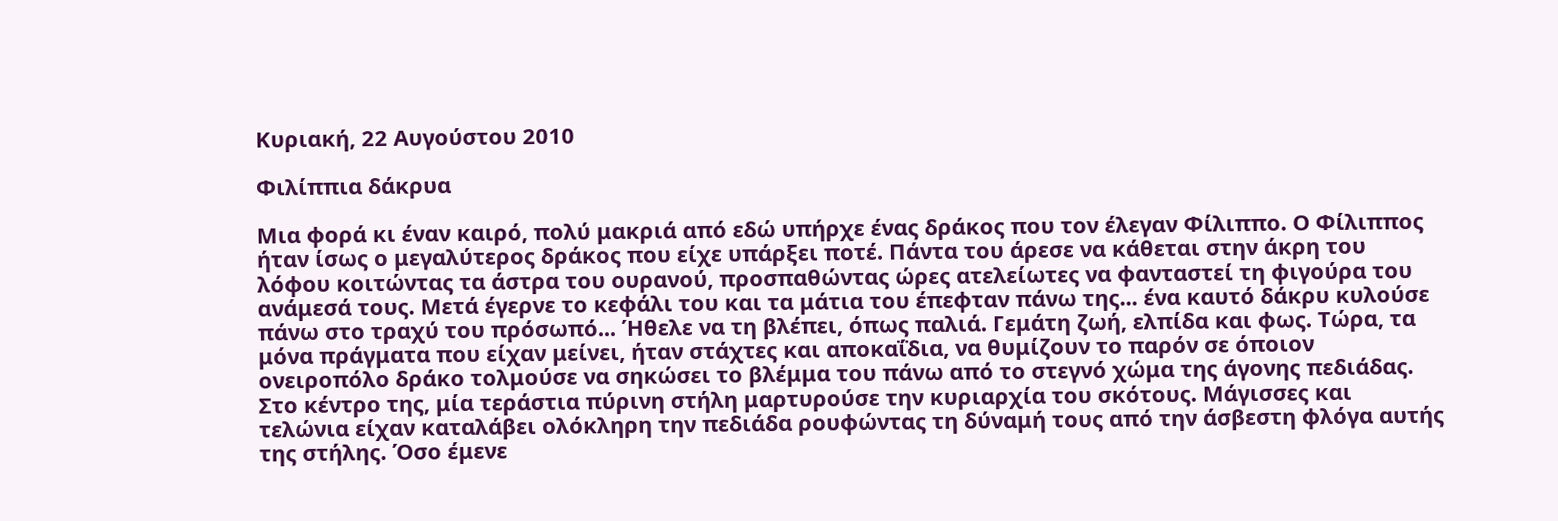Κυριακή, 22 Αυγούστου 2010

Φιλίππια δάκρυα

Μια φορά κι έναν καιρό, πολύ μακριά από εδώ υπήρχε ένας δράκος που τον έλεγαν Φίλιππο. Ο Φίλιππος ήταν ίσως ο μεγαλύτερος δράκος που είχε υπάρξει ποτέ. Πάντα του άρεσε να κάθεται στην άκρη του λόφου κοιτώντας τα άστρα του ουρανού, προσπαθώντας ώρες ατελείωτες να φανταστεί τη φιγούρα του ανάμεσά τους. Μετά έγερνε το κεφάλι του και τα μάτια του έπεφταν πάνω της... ένα καυτό δάκρυ κυλούσε πάνω στο τραχύ του πρόσωπό... Ήθελε να τη βλέπει, όπως παλιά. Γεμάτη ζωή, ελπίδα και φως. Τώρα, τα μόνα πράγματα που είχαν μείνει, ήταν στάχτες και αποκαΐδια, να θυμίζουν το παρόν σε όποιον ονειροπόλο δράκο τολμούσε να σηκώσει το βλέμμα του πάνω από το στεγνό χώμα της άγονης πεδιάδας.
Στο κέντρο της, μία τεράστια πύρινη στήλη μαρτυρούσε την κυριαρχία του σκότους. Μάγισσες και τελώνια είχαν καταλάβει ολόκληρη την πεδιάδα ρουφώντας τη δύναμή τους από την άσβεστη φλόγα αυτής της στήλης. Όσο έμενε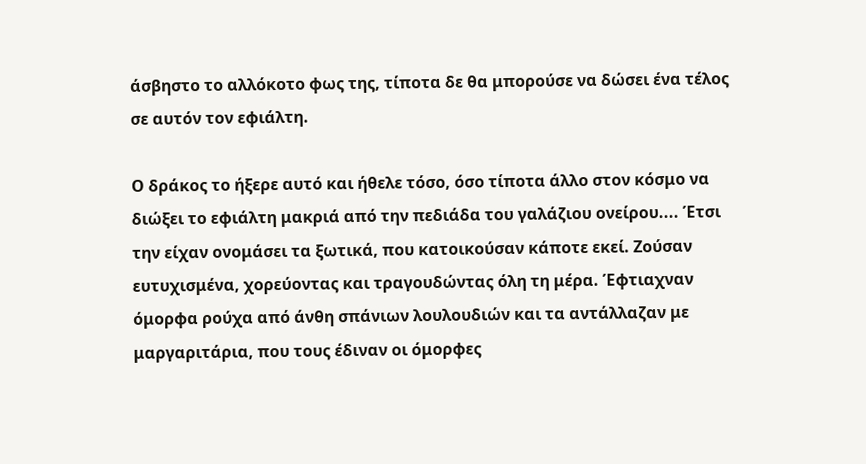άσβηστο το αλλόκοτο φως της, τίποτα δε θα μπορούσε να δώσει ένα τέλος σε αυτόν τον εφιάλτη.

Ο δράκος το ήξερε αυτό και ήθελε τόσο, όσο τίποτα άλλο στον κόσμο να διώξει το εφιάλτη μακριά από την πεδιάδα του γαλάζιου ονείρου.... Έτσι την είχαν ονομάσει τα ξωτικά, που κατοικούσαν κάποτε εκεί. Ζούσαν ευτυχισμένα, χορεύοντας και τραγουδώντας όλη τη μέρα. Έφτιαχναν όμορφα ρούχα από άνθη σπάνιων λουλουδιών και τα αντάλλαζαν με μαργαριτάρια, που τους έδιναν οι όμορφες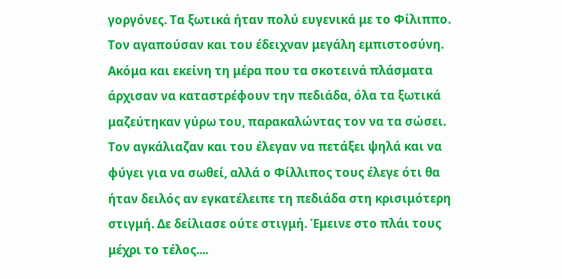γοργόνες. Τα ξωτικά ήταν πολύ ευγενικά με το Φίλιππο. Τον αγαπούσαν και του έδειχναν μεγάλη εμπιστοσύνη. Ακόμα και εκείνη τη μέρα που τα σκοτεινά πλάσματα άρχισαν να καταστρέφουν την πεδιάδα, όλα τα ξωτικά μαζεύτηκαν γύρω του, παρακαλώντας τον να τα σώσει. Τον αγκάλιαζαν και του έλεγαν να πετάξει ψηλά και να φύγει για να σωθεί, αλλά ο Φίλλιπος τους έλεγε ότι θα ήταν δειλός αν εγκατέλειπε τη πεδιάδα στη κρισιμότερη στιγμή. Δε δείλιασε ούτε στιγμή. Έμεινε στο πλάι τους μέχρι το τέλος....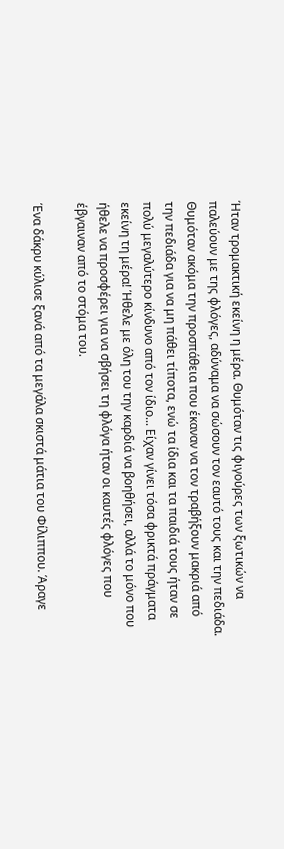Ήταν τρομακτική εκείνη η μέρα. Θυμόταν τις φιγούρες των ξωτικών να παλεύουν με της φλόγες, αδύναμα να σώσουν τον εαυτό τους και την πεδιάδα. Θυμόταν ακόμα την προσπάθεια που έκαναν να τον τραβήξουν μακριά από την πεδιάδα για να μη πάθει τίποτα, ενώ τα ίδια και τα παιδιά τους ήταν σε πολύ μεγαλύτερο κίνδυνο από τον ίδιο... Είχαν γίνει τόσα φρικτά πράγματα εκείνη τη μέρα! Ήθελε με όλη του την καρδιά να βοηθήσει, αλλά το μόνο που ήθελε να προσφέρει για να σβήσει τη φλόγα ήταν οι καυτές φλόγες που έβγαιναν από το στόμα του.

Ένα δάκρυ κύλισε ξανά από τα μεγάλα σκιστά μάτια του Φίλιππου. Άραγε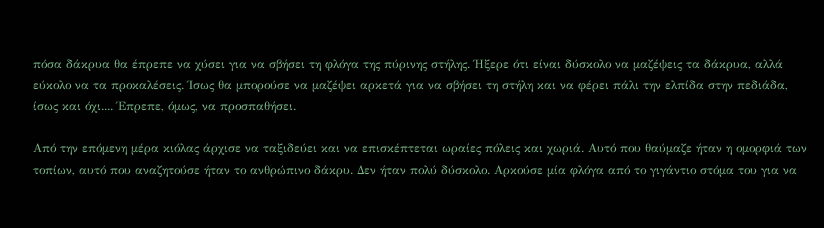πόσα δάκρυα θα έπρεπε να χύσει για να σβήσει τη φλόγα της πύρινης στήλης. Ήξερε ότι είναι δύσκολο να μαζέψεις τα δάκρυα, αλλά εύκολο να τα προκαλέσεις. Ίσως θα μπορούσε να μαζέψει αρκετά για να σβήσει τη στήλη και να φέρει πάλι την ελπίδα στην πεδιάδα, ίσως και όχι.... Έπρεπε, όμως, να προσπαθήσει.

Από την επόμενη μέρα κιόλας άρχισε να ταξιδεύει και να επισκέπτεται ωραίες πόλεις και χωριά. Αυτό που θαύμαζε ήταν η ομορφιά των τοπίων, αυτό που αναζητούσε ήταν το ανθρώπινο δάκρυ. Δεν ήταν πολύ δύσκολο. Αρκούσε μία φλόγα από το γιγάντιο στόμα του για να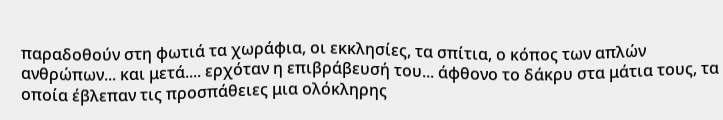παραδοθούν στη φωτιά τα χωράφια, οι εκκλησίες, τα σπίτια, ο κόπος των απλών ανθρώπων... και μετά.... ερχόταν η επιβράβευσή του... άφθονο το δάκρυ στα μάτια τους, τα οποία έβλεπαν τις προσπάθειες μια ολόκληρης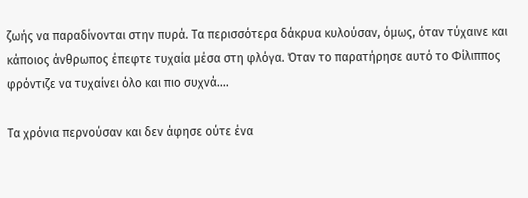ζωής να παραδίνονται στην πυρά. Τα περισσότερα δάκρυα κυλούσαν, όμως, όταν τύχαινε και κάποιος άνθρωπος έπεφτε τυχαία μέσα στη φλόγα. Όταν το παρατήρησε αυτό το Φίλιππος φρόντιζε να τυχαίνει όλο και πιο συχνά....

Τα χρόνια περνούσαν και δεν άφησε ούτε ένα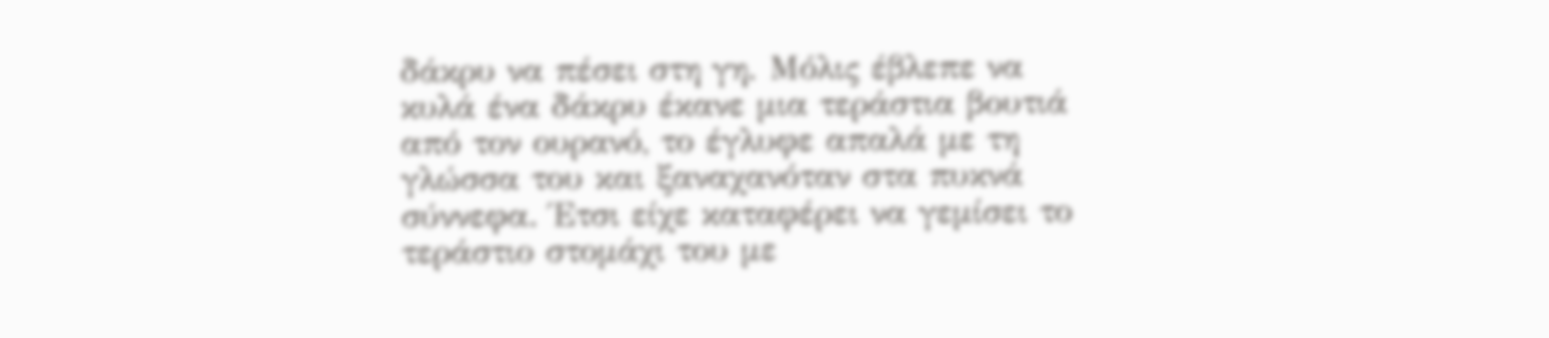δάκρυ να πέσει στη γη. Μόλις έβλεπε να κυλά ένα δάκρυ έκανε μια τεράστια βουτιά από τον ουρανό, το έγλυφε απαλά με τη γλώσσα του και ξαναχανόταν στα πυκνά σύννεφα. Έτσι είχε καταφέρει να γεμίσει το τεράστιο στομάχι του με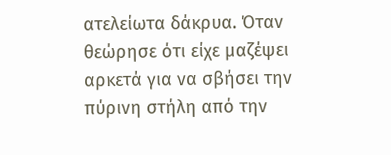ατελείωτα δάκρυα. Όταν θεώρησε ότι είχε μαζέψει αρκετά για να σβήσει την πύρινη στήλη από την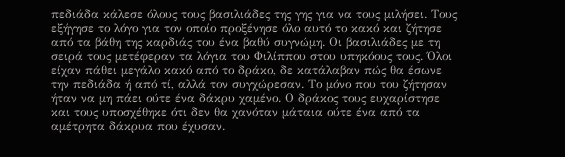πεδιάδα κάλεσε όλους τους βασιλιάδες της γης για να τους μιλήσει. Τους εξήγησε το λόγο για τον οποίο προξένησε όλο αυτό το κακό και ζήτησε από τα βάθη της καρδιάς του ένα βαθύ συγνώμη. Οι βασιλιάδες με τη σειρά τους μετέφεραν τα λόγια του Φιλίππου στου υπηκόους τους. Όλοι είχαν πάθει μεγάλο κακό από το δράκο, δε κατάλαβαν πώς θα έσωνε την πεδιάδα ή από τί, αλλά τον συγχώρεσαν. Το μόνο που του ζήτησαν ήταν να μη πάει ούτε ένα δάκρυ χαμένο. Ο δράκος τους ευχαρίστησε και τους υποσχέθηκε ότι δεν θα χανόταν μάταια ούτε ένα από τα αμέτρητα δάκρυα που έχυσαν.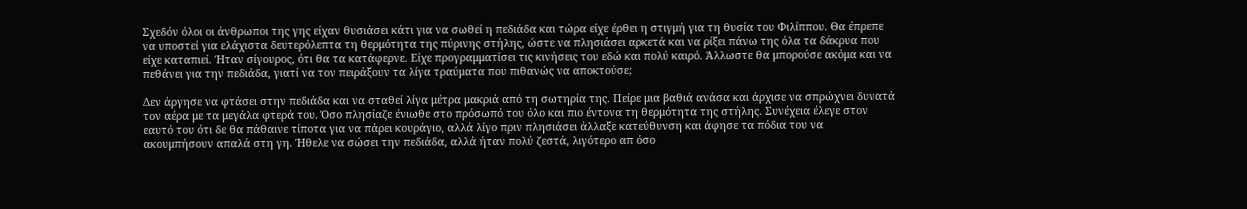Σχεδόν όλοι οι άνθρωποι της γης είχαν θυσιάσει κάτι για να σωθεί η πεδιάδα και τώρα είχε έρθει η στιγμή για τη θυσία του Φιλίππου. Θα έπρεπε να υποστεί για ελάχιστα δευτερόλεπτα τη θερμότητα της πύρινης στήλης, ώστε να πλησιάσει αρκετά και να ρίξει πάνω της όλα τα δάκρυα που είχε καταπιεί. Ήταν σίγουρος, ότι θα τα κατάφερνε. Είχε προγραμματίσει τις κινήσεις του εδώ και πολύ καιρό. Άλλωστε θα μπορούσε ακόμα και να πεθάνει για την πεδιάδα, γιατί να τον πειράξουν τα λίγα τραύματα που πιθανώς να αποκτούσε;

Δεν άργησε να φτάσει στην πεδιάδα και να σταθεί λίγα μέτρα μακριά από τη σωτηρία της. Πείρε μια βαθιά ανάσα και άρχισε να σπρώχνει δυνατά τον αέρα με τα μεγάλα φτερά του. Όσο πλησίαζε ένιωθε στο πρόσωπό του όλο και πιο έντονα τη θερμότητα της στήλης. Συνέχεια έλεγε στον εαυτό του ότι δε θα πάθαινε τίποτα για να πάρει κουράγιο, αλλά λίγο πριν πλησιάσει άλλαξε κατεύθυνση και άφησε τα πόδια του να ακουμπήσουν απαλά στη γη. Ήθελε να σώσει την πεδιάδα, αλλά ήταν πολύ ζεστά, λιγότερο απ όσο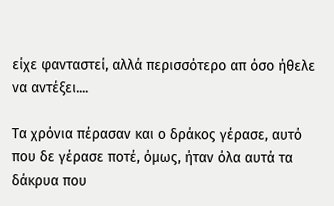είχε φανταστεί, αλλά περισσότερο απ όσο ήθελε να αντέξει....

Τα χρόνια πέρασαν και ο δράκος γέρασε, αυτό που δε γέρασε ποτέ, όμως, ήταν όλα αυτά τα δάκρυα που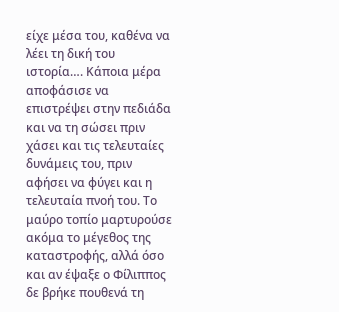είχε μέσα του, καθένα να λέει τη δική του ιστορία…. Κάποια μέρα αποφάσισε να επιστρέψει στην πεδιάδα και να τη σώσει πριν χάσει και τις τελευταίες δυνάμεις του, πριν αφήσει να φύγει και η τελευταία πνοή του. Το μαύρο τοπίο μαρτυρούσε ακόμα το μέγεθος της καταστροφής, αλλά όσο και αν έψαξε ο Φίλιππος δε βρήκε πουθενά τη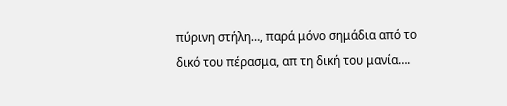πύρινη στήλη…, παρά μόνο σημάδια από το δικό του πέρασμα, απ τη δική του μανία….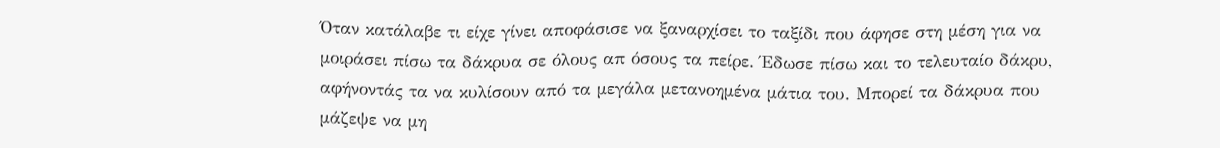Όταν κατάλαβε τι είχε γίνει αποφάσισε να ξαναρχίσει το ταξίδι που άφησε στη μέση για να μοιράσει πίσω τα δάκρυα σε όλους απ όσους τα πείρε. Έδωσε πίσω και το τελευταίο δάκρυ, αφήνοντάς τα να κυλίσουν από τα μεγάλα μετανοημένα μάτια του. Μπορεί τα δάκρυα που μάζεψε να μη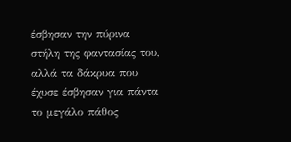έσβησαν την πύρινα στήλη της φαντασίας του, αλλά τα δάκρυα που έχυσε έσβησαν για πάντα το μεγάλο πάθος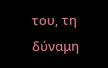του, τη δύναμη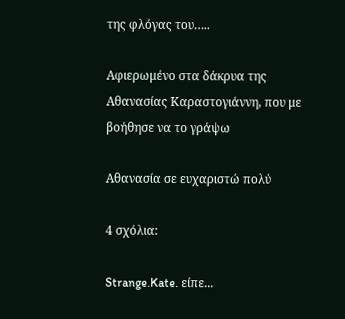της φλόγας του…..

Αφιερωμένο στα δάκρυα της Αθανασίας Καραστογιάννη, που με βοήθησε να το γράψω

Αθανασία σε ευχαριστώ πολύ

4 σχόλια:

Strange.Kate. είπε...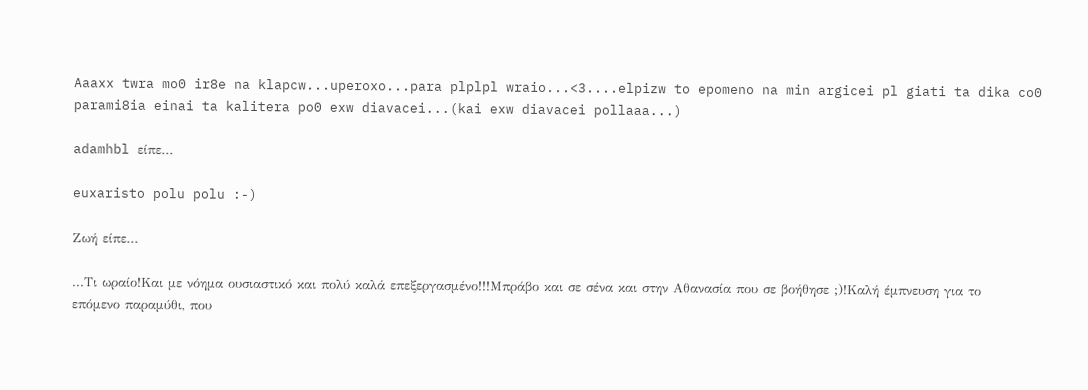Aaaxx twra mo0 ir8e na klapcw...uperoxo...para plplpl wraio...<3....elpizw to epomeno na min argicei pl giati ta dika co0 parami8ia einai ta kalitera po0 exw diavacei...(kai exw diavacei pollaaa...)

adamhbl είπε...

euxaristo polu polu :-)

Ζωή είπε...

...Τι ωραίο!Και με νόημα ουσιαστικό και πολύ καλά επεξεργασμένο!!!Μπράβο και σε σένα και στην Αθανασία που σε βοήθησε ;)!Καλή έμπνευση για το επόμενο παραμύθι, που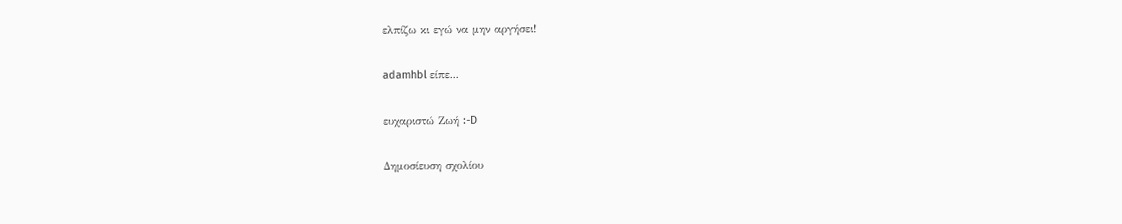ελπίζω κι εγώ να μην αργήσει!

adamhbl είπε...

ευχαριστώ Ζωή :-D

Δημοσίευση σχολίου